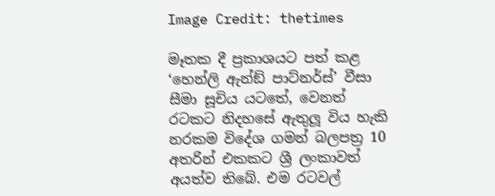Image Credit: thetimes

මෑතක දී ප්‍රකාශයට පත් කළ ‘හෙන්ලි ඇන්ඞ් පාට්නර්ස්’ වීසා සීමා සූචිය යටතේ, වෙනත් රටකට නිදහසේ ඇතුලූ විය හැකි නරකම විදේශ ගමන් බලපත්‍ර 10 අතරින් එකකට ශ්‍රී ලංකාවත් අයත්ව තිබේ. එම රටවල්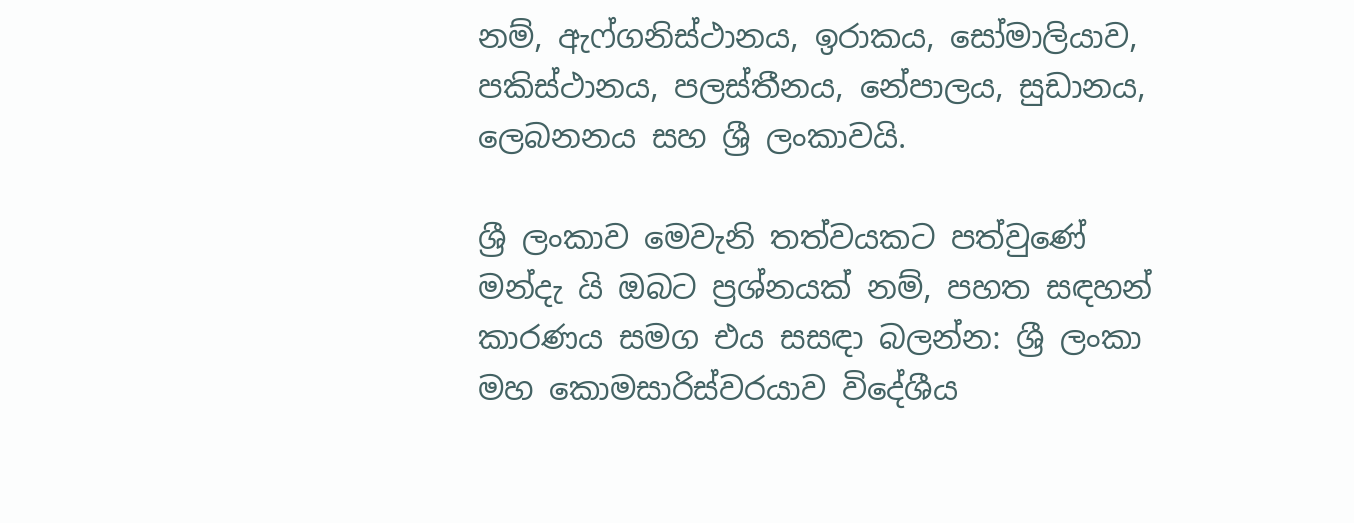නම්, ඇෆ්ගනිස්ථානය, ඉරාකය, සෝමාලියාව, පකිස්ථානය, පලස්තීනය, නේපාලය, සුඩානය, ලෙබනනය සහ ශ්‍රී ලංකාවයි.

ශ්‍රී ලංකාව මෙවැනි තත්වයකට පත්වුණේ මන්දැ යි ඔබට ප්‍රශ්නයක් නම්, පහත සඳහන් කාරණය සමග එය සසඳා බලන්න: ශ්‍රී ලංකා මහ කොමසාරිස්වරයාව විදේශීය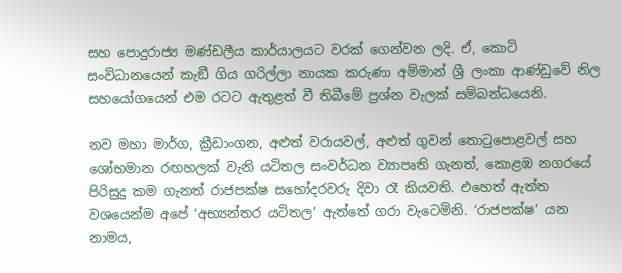සහ පොදුරාජ්‍ය මණ්ඩලීය කාර්යාලයට වරක් ගෙන්වන ලදි. ඒ, කොටි සංවිධානයෙන් කැඞී ගිය ගරිල්ලා නායක කරුණා අම්මාන් ශ්‍රී ලංකා ආණ්ඩුවේ නිල සහයෝගයෙන් එම රටට ඇතුළත් වී තිබීමේ ප්‍රශ්න වැලක් සම්බන්ධයෙනි.

නව මහා මාර්ග, ක්‍රීඩාංගන, අළුත් වරායවල්, අළුත් ගුවන් තොටුපොළවල් සහ ශෝභමාන රඟහලක් වැනි යටිතල සංවර්ධන ව්‍යාපෘති ගැනත්, කොළඹ නගරයේ පිරිසුදු කම ගැනත් රාජපක්ෂ සහෝදරවරු දිවා රෑ කියවති. එහෙත් ඇත්ත වශයෙන්ම අපේ ‘අභ්‍යන්තර යටිතල’ ඇත්තේ ගරා වැටෙමිනි. ‘රාජපක්ෂ’ යන නාමය,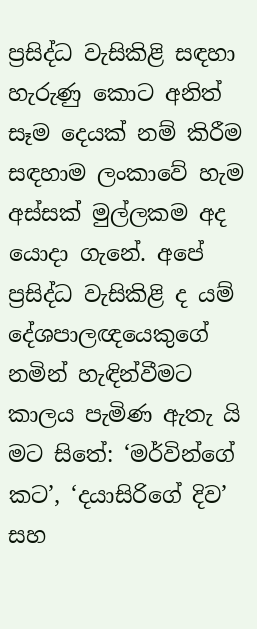ප්‍රසිද්ධ වැසිකිළි සඳහා හැරුණු කොට අනිත් සෑම දෙයක් නම් කිරීම සඳහාම ලංකාවේ හැම අස්සක් මුල්ලකම අද යොදා ගැනේ. අපේ ප්‍රසිද්ධ වැසිකිළි ද යම් දේශපාලඥයෙකුගේ නමින් හැඳින්වීමට කාලය පැමිණ ඇතැ යි මට සිතේ: ‘මර්වින්ගේ කට’, ‘දයාසිරිගේ දිව’ සහ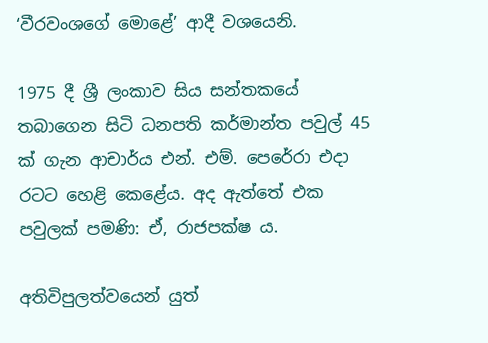‘වීරවංශගේ මොළේ’ ආදී වශයෙනි.

1975 දී ශ්‍රී ලංකාව සිය සන්තකයේ තබාගෙන සිටි ධනපති කර්මාන්ත පවුල් 45 ක් ගැන ආචාර්ය එන්. එම්. පෙරේරා එදා රටට හෙළි කෙළේය. අද ඇත්තේ එක පවුලක් පමණි: ඒ, රාජපක්ෂ ය.

අතිවිපුලත්වයෙන් යුත්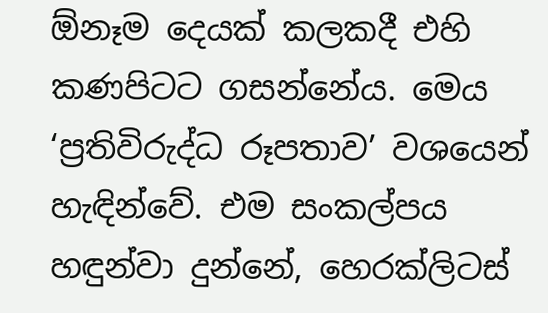ඕනෑම දෙයක් කලකදී එහි කණපිටට ගසන්නේය. මෙය ‘ප්‍රතිවිරුද්ධ රූපතාව’ වශයෙන් හැඳින්වේ. එම සංකල්පය හඳුන්වා දුන්නේ, හෙරක්ලිටස්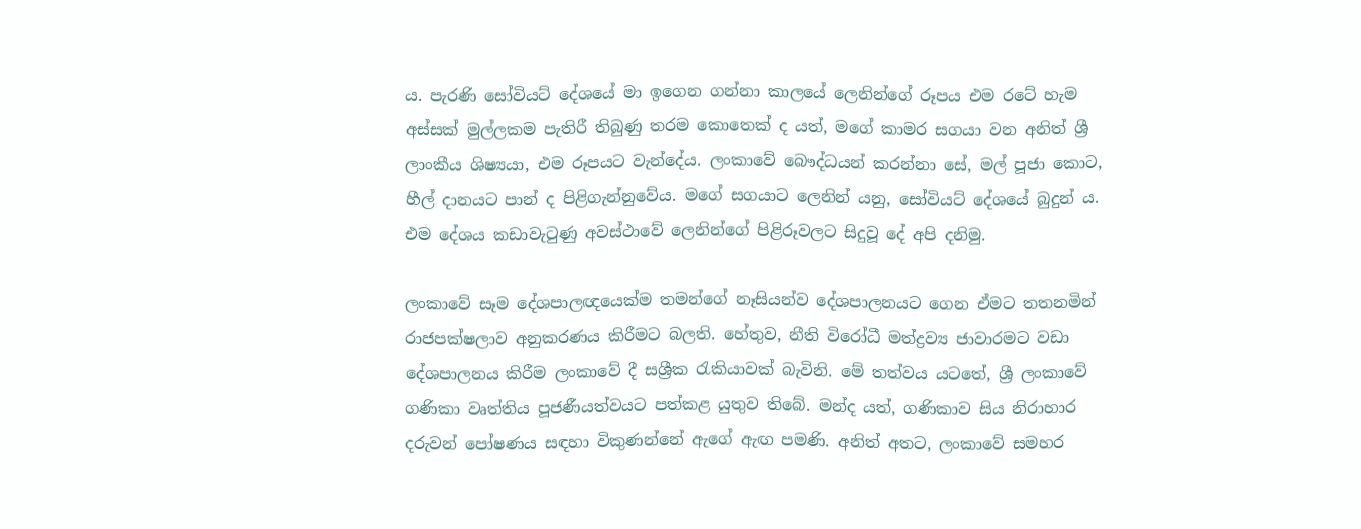ය. පැරණි සෝවියට් දේශයේ මා ඉගෙන ගන්නා කාලයේ ලෙනින්ගේ රූපය එම රටේ හැම අස්සක් මුල්ලකම පැතිරී තිබුණු තරම කොතෙක් ද යත්, මගේ කාමර සගයා වන අනිත් ශ්‍රී ලාංකීය ශිෂ්‍යයා, එම රූපයට වැන්දේය. ලංකාවේ බෞද්ධයන් කරන්නා සේ, මල් පූජා කොට, හීල් දානයට පාන් ද පිළිගැන්නුවේය. මගේ සගයාට ලෙනින් යනු, සෝවියට් දේශයේ බුදුන් ය. එම දේශය කඩාවැටුණු අවස්ථාවේ ලෙනින්ගේ පිළිරූවලට සිදුවූ දේ අපි දනිමු.

ලංකාවේ සෑම දේශපාලඥයෙක්ම තමන්ගේ නෑසියන්ව දේශපාලනයට ගෙන ඒමට තතනමින් රාජපක්ෂලාව අනුකරණය කිරීමට බලති. හේතුව, නීති විරෝධී මත්ද්‍රව්‍ය ජාවාරමට වඩා දේශපාලනය කිරීම ලංකාවේ දී සශ්‍රීක රැකියාවක් බැවිනි. මේ තත්වය යටතේ, ශ්‍රී ලංකාවේ ගණිකා වෘත්තිය පූජණීයත්වයට පත්කළ යුතුව තිබේ. මන්ද යත්, ගණිකාව සිය නිරාහාර දරුවන් පෝෂණය සඳහා විකුණන්නේ ඇගේ ඇඟ පමණි. අනිත් අතට, ලංකාවේ සමහර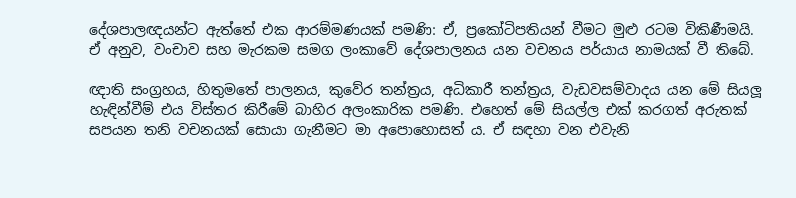දේශපාලඥයන්ට ඇත්තේ එක ආරම්මණයක් පමණි: ඒ, ප්‍රකෝටිපතියන් වීමට මුළු රටම විකිණීමයි. ඒ අනුව, වංචාව සහ මැරකම සමග ලංකාවේ දේශපාලනය යන වචනය පර්යාය නාමයක් වී තිබේ.

ඥාති සංග්‍රහය, හිතුමතේ පාලනය, කුවේර තන්ත්‍රය, අධිකාරී තන්ත්‍රය, වැඩවසම්වාදය යන මේ සියලූ හැඳින්වීම් එය විස්තර කිරීමේ බාහිර අලංකාරික පමණි. එහෙත් මේ සියල්ල එක් කරගත් අරුතක් සපයන තනි වචනයක් සොයා ගැනීමට මා අපොහොසත් ය. ඒ සඳහා වන එවැනි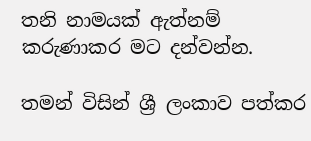තනි නාමයක් ඇත්නම් කරුණාකර මට දන්වන්න.

තමන් විසින් ශ්‍රී ලංකාව පත්කර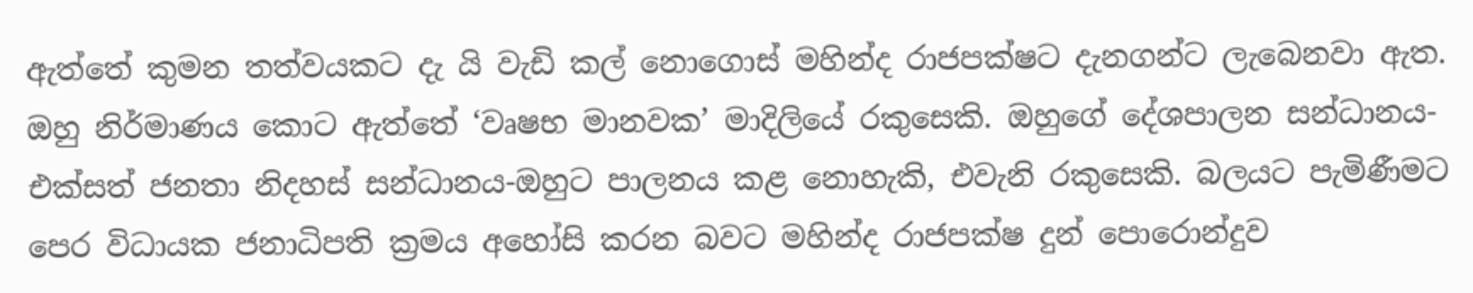ඇත්තේ කුමන තත්වයකට දැ යි වැඩි කල් නොගොස් මහින්ද රාජපක්ෂට දැනගන්ට ලැබෙනවා ඇත. ඔහු නිර්මාණය කොට ඇත්තේ ‘වෘෂභ මානවක’ මාදිලියේ රකුසෙකි. ඔහුගේ දේශපාලන සන්ධානය-එක්සත් ජනතා නිදහස් සන්ධානය-ඔහුට පාලනය කළ නොහැකි, එවැනි රකුසෙකි. බලයට පැමිණීමට පෙර විධායක ජනාධිපති ක්‍රමය අහෝසි කරන බවට මහින්ද රාජපක්ෂ දුන් පොරොන්දුව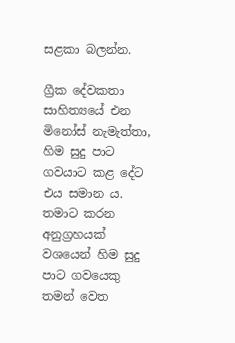සළකා බලන්න.

ග්‍රීක දේවකතා සාහිත්‍යයේ එන මිනෝස් නැමැත්තා, හිම සුදු පාට ගවයාට කළ දේට එය සමාන ය. තමාට කරන අනුග්‍රහයක් වශයෙන් හිම සුදු පාට ගවයෙකු තමන් වෙත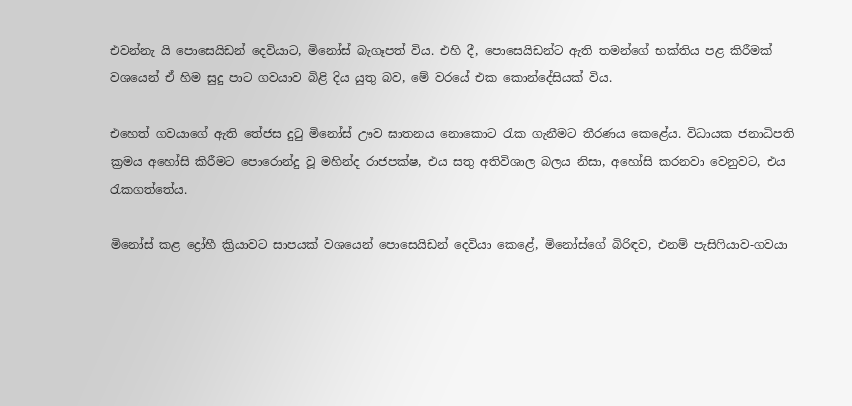එවන්නැ යි පොසෙයිඩන් දෙවියාට, මිනෝස් බැගෑපත් විය. එහි දී, පොසෙයිඩන්ට ඇති තමන්ගේ භක්තිය පළ කිරීමක් වශයෙන් ඒ හිම සුදු පාට ගවයාව බිළි දිය යුතු බව, මේ වරයේ එක කොන්දේසියක් විය.

එහෙත් ගවයාගේ ඇති තේජස දුටු මිනෝස් ඌව ඝාතනය නොකොට රැක ගැනීමට තීරණය කෙළේය. විධායක ජනාධිපති ක්‍රමය අහෝසි කිරීමට පොරොන්දු වූ මහින්ද රාජපක්ෂ, එය සතු අතිවිශාල බලය නිසා, අහෝසි කරනවා වෙනුවට, එය රැකගත්තේය.

මිනෝස් කළ ද්‍රෝහී ක්‍රියාවට සාපයක් වශයෙන් පොසෙයිඩන් දෙවියා කෙළේ, මිනෝස්ගේ බිරිඳව, එනම් පැසිෆියාව-ගවයා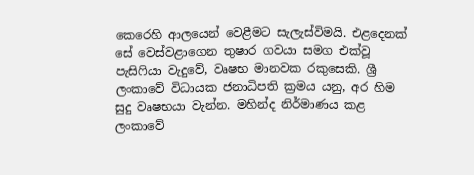කෙරෙහි ආලයෙන් වෙළීමට සැලැස්විමයි. එළදෙනක් සේ වෙස්වළාගෙන තුෂාර ගවයා සමග එක්වූ පැසිෆියා වැදුවේ, වෘෂභ මානවක රකුසෙකි. ශ්‍රී ලංකාවේ විධායක ජනාධිපති ක්‍රමය යනු, අර හිම සුදු වෘෂභයා වැන්න. මහින්ද නිර්මාණය කළ ලංකාවේ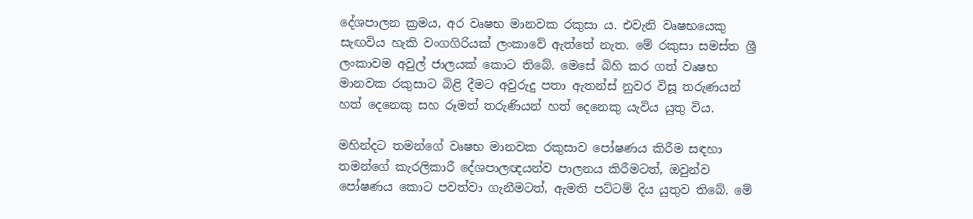දේශපාලන ක්‍රමය, අර වෘෂභ මානවක රකුසා ය. එවැනි වෘෂභයෙකු සැඟවිය හැකි වංගගිරියක් ලංකාවේ ඇත්තේ නැත. මේ රකුසා සමස්ත ශ්‍රී ලංකාවම අවුල් ජාලයක් කොට තිබේ. මෙසේ බිහි කර ගත් වෘෂභ මානවක රකුසාට බිළි දීමට අවුරුදු පතා ඇතන්ස් නුවර විසූ තරුණයන් හත් දෙනෙකු සහ රූමත් තරුණියන් හත් දෙනෙකු යැවිය යුතු විය.

මහින්දට තමන්ගේ වෘෂභ මානවක රකුසාව පෝෂණය කිරීම සඳහා තමන්ගේ කැරලිකාරී දේශපාලඥයන්ව පාලනය කිරීමටත්, ඔවුන්ව පෝෂණය කොට පවත්වා ගැනීමටත්, ඇමති පට්ටම් දිය යුතුව තිබේ. මේ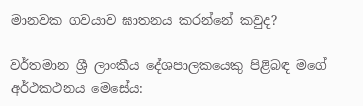මානවක ගවයාව ඝාතනය කරන්නේ කවුද?

වර්තමාන ශ්‍රී ලාංකීය දේශපාලකයෙකු පිළිබඳ මගේ අර්ථකථනය මෙසේය: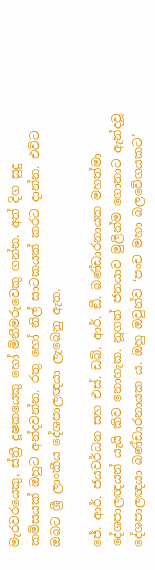මැරවරයෙකු, ස්ත්‍රී දූෂකයෙකු හෝ මිනීමරුවෙකු ගන්න. අත් දිග සුදු කමිසයක් ඔහුට අන්දවන්න. රතු හෝ නිල් සාටකයක් කරට දාන්න. එවිට ඔබට ශ්‍රී ලාංකීය දේශපාලඥයා ලැබෙනු ඇත.

ජේ. ආර්. ජයවර්ධන සහ එස්. ඩබ්. ආර්. ඞී. බණ්ඩාරනායක මහත්මා දේශපාලඥයන් යැයි කිව නොහැක. නූගත් ජනයාව මුලින්ම ගොනාට ඇන්දවූ දේශපාලඥයා බණ්ඩාරනායක ය. ඔහු ඔවුන්ව ‘පංච මහා බලවේගයකට’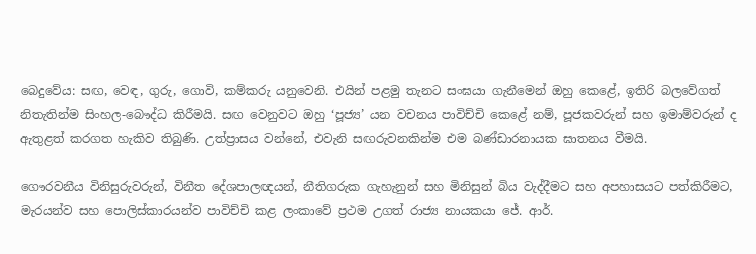බෙදුවේය: සඟ, වෙඳ, ගුරු, ගොවි, කම්කරු යනුවෙනි. එයින් පළමු තැනට සංඝයා ගැනීමෙන් ඔහු කෙළේ, ඉතිරි බලවේගත් නිතැතින්ම සිංහල-බෞද්ධ කිරීමයි. සඟ වෙනුවට ඔහු ‘පූජ්‍ය’ යන වචනය පාවිච්චි කෙළේ නම්, පූජකවරුන් සහ ඉමාම්වරුන් ද ඇතුළත් කරගත හැකිව තිබුණි. උත්ප්‍රාසය වන්නේ, එවැනි සඟරුවනකින්ම එම බණ්ඩාරනායක ඝාතනය වීමයි.

ගෞරවනීය විනිසුරුවරුන්, විනීත දේශපාලඥයන්, නීතිගරුක ගැහැනුන් සහ මිනිසුන් බිය වැද්දීමට සහ අපහාසයට පත්කිරීමට, මැරයන්ව සහ පොලිස්කාරයන්ව පාවිච්චි කළ ලංකාවේ ප්‍රථම උගත් රාජ්‍ය නායකයා ජේ. ආර්.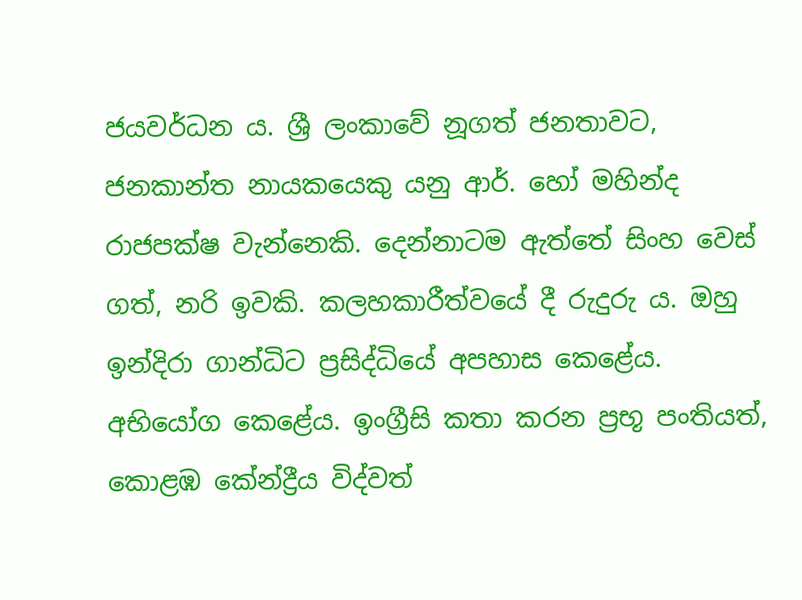ජයවර්ධන ය. ශ්‍රී ලංකාවේ නූගත් ජනතාවට, ජනකාන්ත නායකයෙකු යනු ආර්. හෝ මහින්ද රාජපක්ෂ වැන්නෙකි. දෙන්නාටම ඇත්තේ සිංහ වෙස් ගත්, නරි ඉවකි. කලහකාරීත්වයේ දී රුදුරු ය. ඔහු ඉන්දිරා ගාන්ධිට ප්‍රසිද්ධියේ අපහාස කෙළේය. අභියෝග කෙළේය. ඉංග්‍රීසි කතා කරන ප්‍රභූ පංතියත්, කොළඹ කේන්ද්‍රීය විද්වත්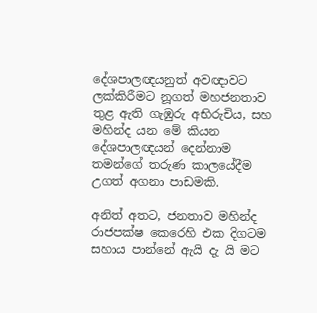දේශපාලඥයනුත් අවඥාවට ලක්කිරීමට නූගත් මහජනතාව තුළ ඇති ගැඹුරු අභිරුචිය, සහ මහින්ද යන මේ කියන දේශපාලඥයන් දෙන්නාම තමන්ගේ තරුණ කාලයේදීම උගත් අගනා පාඩමකි.

අනිත් අතට, ජනතාව මහින්ද රාජපක්ෂ කෙරෙහි එක දිගටම සහාය පාන්නේ ඇයි දැ යි මට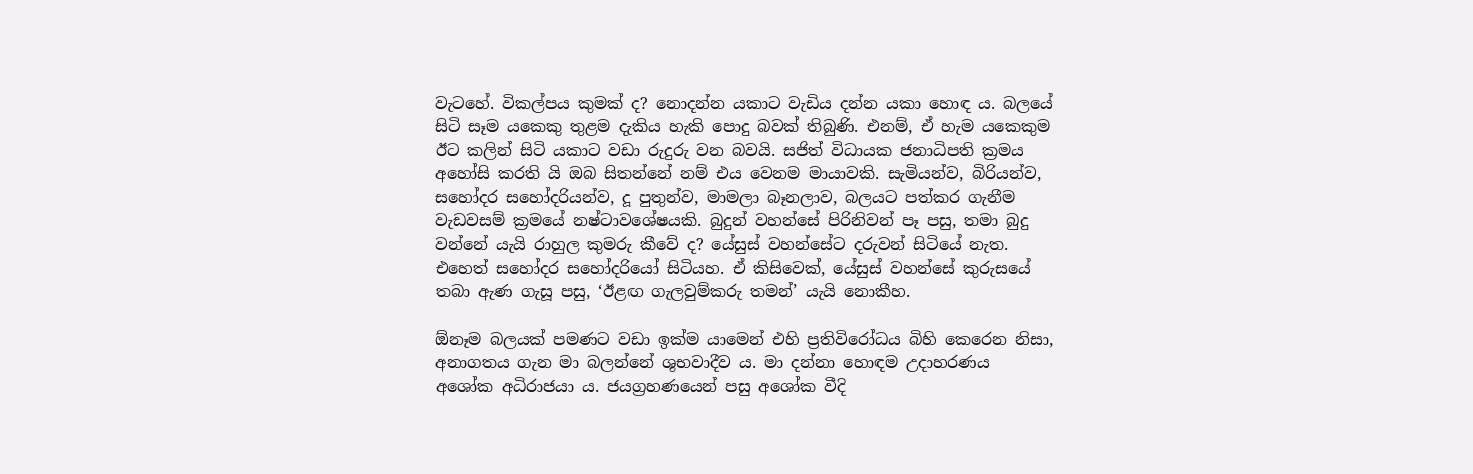වැටහේ. විකල්පය කුමක් ද? නොදන්න යකාට වැඩිය දන්න යකා හොඳ ය. බලයේ සිටි සෑම යකෙකු තුළම දැකිය හැකි පොදු බවක් තිබුණි. එනම්, ඒ හැම යකෙකුම ඊට කලින් සිටි යකාට වඩා රුදුරු වන බවයි. සජිත් විධායක ජනාධිපති ක්‍රමය අහෝසි කරති යි ඔබ සිතන්නේ නම් එය වෙනම මායාවකි. සැමියන්ව, බිරියන්ව, සහෝදර සහෝදරියන්ව, දූ පුතුන්ව, මාමලා බෑනලාව, බලයට පත්කර ගැනීම වැඩවසම් ක්‍රමයේ නෂ්ටාවශේෂයකි. බුදුන් වහන්සේ පිරිනිවන් පෑ පසු, තමා බුදු වන්නේ යැයි රාහුල කුමරු කීවේ ද? යේසුස් වහන්සේට දරුවන් සිටියේ නැත. එහෙත් සහෝදර සහෝදරියෝ සිටියහ. ඒ කිසිවෙක්, යේසුස් වහන්සේ කුරුසයේ තබා ඇණ ගැසූ පසු, ‘ඊළඟ ගැලවුම්කරු තමන්’ යැයි නොකීහ.

ඕනෑම බලයක් පමණට වඩා ඉක්ම යාමෙන් එහි ප්‍රතිවිරෝධය බිහි කෙරෙන නිසා, අනාගතය ගැන මා බලන්නේ ශුභවාදීව ය. මා දන්නා හොඳම උදාහරණය අශෝක අධිරාජයා ය. ජයග්‍රහණයෙන් පසු අශෝක වීදි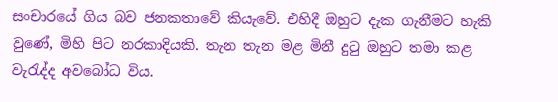සංචාරයේ ගිය බව ජනකතාවේ කියැවේ. එහිදී ඔහුට දැක ගැනීමට හැකි වුණේ, මිහි පිට නරකාදියකි. තැන තැන මළ මිනී දුටු ඔහුට තමා කළ වැරැද්ද අවබෝධ විය.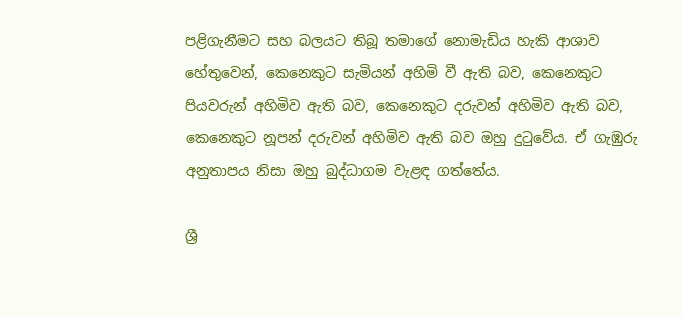පළිගැනීමට සහ බලයට තිබූ තමාගේ නොමැඩිය හැකි ආශාව හේතුවෙන්, කෙනෙකුට සැමියන් අහිමි වී ඇති බව, කෙනෙකුට පියවරුන් අහිමිව ඇති බව, කෙනෙකුට දරුවන් අහිමිව ඇති බව, කෙනෙකුට නූපන් දරුවන් අහිමිව ඇති බව ඔහු දුටුවේය. ඒ ගැඹුරු අනුතාපය නිසා ඔහු බුද්ධාගම වැළඳ ගත්තේය.

ශ්‍රී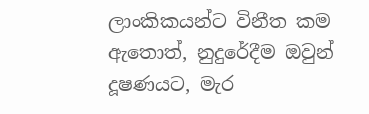ලාංකිකයන්ට විනීත කම ඇතොත්, නුදුරේදීම ඔවුන් දූෂණයට, මැර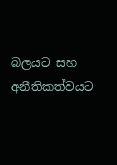බලයට සහ අනීතිකත්වයට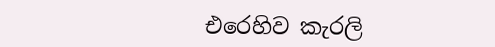එරෙහිව කැරලි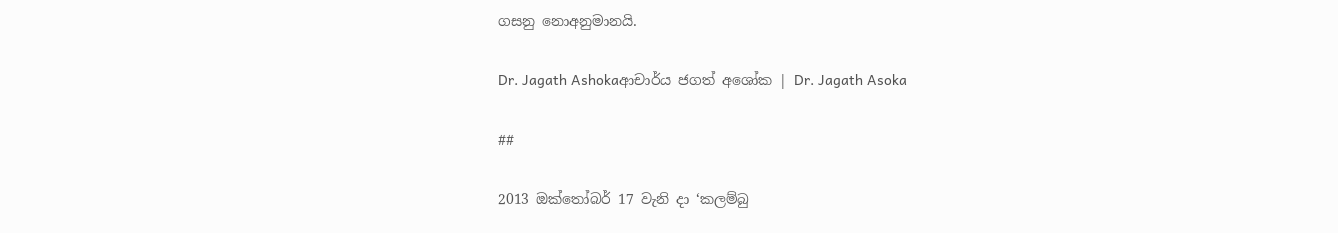ගසනු නොඅනුමානයි.

Dr. Jagath Ashokaආචාර්ය ජගත් අශෝක | Dr. Jagath Asoka

##

2013 ඔක්තෝබර් 17 වැනි දා ‘කලම්බු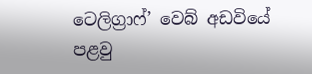ටෙලිග්‍රාෆ්’ වෙබ් අඩවියේ පළවු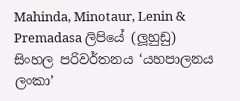Mahinda, Minotaur, Lenin & Premadasa ලිපියේ (ලූහුඩු) සිංහල පරිවර්තනය ‘යහපාලනය ලංකා’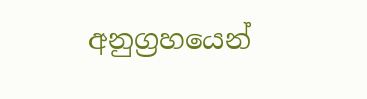අනුග්‍රහයෙන්